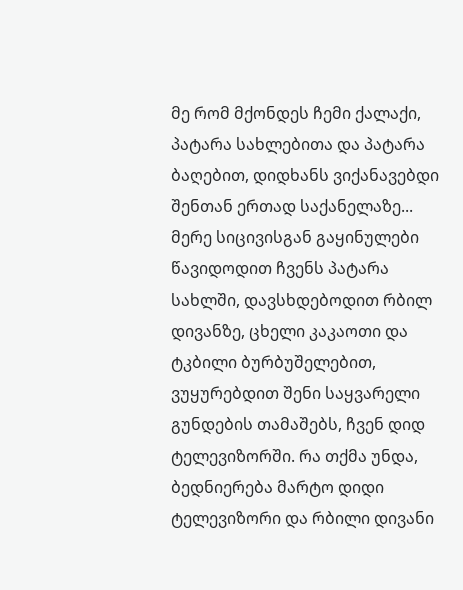მე რომ მქონდეს ჩემი ქალაქი, პატარა სახლებითა და პატარა ბაღებით, დიდხანს ვიქანავებდი შენთან ერთად საქანელაზე... მერე სიცივისგან გაყინულები წავიდოდით ჩვენს პატარა სახლში, დავსხდებოდით რბილ დივანზე, ცხელი კაკაოთი და ტკბილი ბურბუშელებით, ვუყურებდით შენი საყვარელი გუნდების თამაშებს, ჩვენ დიდ ტელევიზორში. რა თქმა უნდა, ბედნიერება მარტო დიდი ტელევიზორი და რბილი დივანი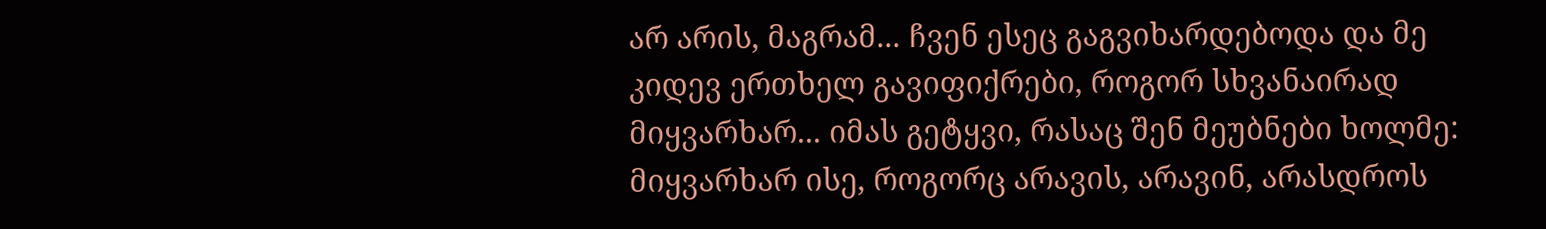არ არის, მაგრამ... ჩვენ ესეც გაგვიხარდებოდა და მე კიდევ ერთხელ გავიფიქრები, როგორ სხვანაირად მიყვარხარ... იმას გეტყვი, რასაც შენ მეუბნები ხოლმე: მიყვარხარ ისე, როგორც არავის, არავინ, არასდროს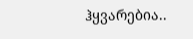ჰყვარებია..